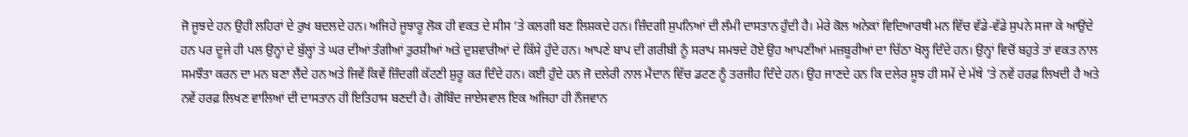ਜੋ ਜੂਝਦੇ ਹਨ ਉਹੀ ਲਹਿਰਾਂ ਦੇ ਰੁਖ ਬਦਲਦੇ ਹਨ। ਅਜਿਹੇ ਜੂਝਾਰੂ ਲੋਕ ਹੀ ਵਕਤ ਦੇ ਸੀਸ ’ਤੇ ਕਲਗੀ ਬਣ ਲਿਸ਼ਕਦੇ ਹਨ। ਜ਼ਿੰਦਗੀ ਸੁਪਨਿਆਂ ਦੀ ਲੰਮੀ ਦਾਸਤਾਨ ਹੁੰਦੀ ਹੈ। ਮੇਰੇ ਕੋਲ ਅਨੇਕਾਂ ਵਿਦਿਆਰਥੀ ਮਨ ਵਿੱਚ ਵੱਡੇ-ਵੱਡੇ ਸੁਪਨੇ ਸਜਾ ਕੇ ਆਉਂਦੇ ਹਨ ਪਰ ਦੂਜੇ ਹੀ ਪਲ ਉਨ੍ਹਾਂ ਦੇ ਬੁੱਲ੍ਹਾਂ ਤੇ ਘਰ ਦੀਆਂ ਤੰਗੀਆਂ ਤੁਰਸ਼ੀਆਂ ਅਤੇ ਦੁਸ਼ਵਾਰੀਆਂ ਦੇ ਕਿੱਸੇ ਹੁੰਦੇ ਹਨ। ਆਪਣੇ ਬਾਪ ਦੀ ਗਰੀਬੀ ਨੂੰ ਸਰਾਪ ਸਮਝਦੇ ਹੋਏ ਉਹ ਆਪਣੀਆਂ ਮਜ਼ਬੂਰੀਆਂ ਦਾ ਚਿੱਠਾ ਖੋਲ੍ਹ ਦਿੰਦੇ ਹਨ। ਉਨ੍ਹਾਂ ਵਿਚੋਂ ਬਹੁਤੇ ਤਾਂ ਵਕਤ ਨਾਲ ਸਮਝੌਤਾ ਕਰਨ ਦਾ ਮਨ ਬਣਾ ਲੈਂਦੇ ਹਨ ਅਤੇ ਜਿਵੇਂ ਕਿਵੇਂ ਜ਼ਿੰਦਗੀ ਕੱਟਣੀ ਸ਼ੁਰੂ ਕਰ ਦਿੰਦੇ ਹਨ। ਕਈ ਹੁੰਦੇ ਹਨ ਜੋ ਦਲੇਰੀ ਨਾਲ ਮੈਦਾਨ ਵਿੱਚ ਡਟਣ ਨੂੰ ਤਰਜੀਹ ਦਿੰਦੇ ਹਨ। ਉਹ ਜਾਣਦੇ ਹਨ ਕਿ ਦਲੇਰ ਸੂਝ ਹੀ ਸਮੇਂ ਦੇ ਮੱਥੇ ’ਤੇ ਨਵੇਂ ਹਰਫ਼ ਲਿਖਦੀ ਹੈ ਅਤੇ ਨਵੇਂ ਹਰਫ਼ ਲਿਖਣ ਵਾਲਿਆਂ ਦੀ ਦਾਸਤਾਨ ਹੀ ਇਤਿਹਾਸ ਬਣਦੀ ਹੈ। ਗੋਬਿੰਦ ਜਾਏਸਵਾਲ ਇਕ ਅਜਿਹਾ ਹੀ ਨੌਜਵਾਨ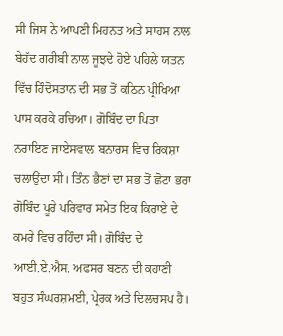ਸੀ ਜਿਸ ਨੇ ਆਪਣੀ ਮਿਹਨਤ ਅਤੇ ਸਾਹਸ ਨਾਲ ਬੇਹੱਦ ਗਰੀਬੀ ਨਾਲ ਜੂਝਦੇ ਹੋਏ ਪਹਿਲੇ ਯਤਨ ਵਿੱਚ ਹਿੰਦੋਸਤਾਨ ਦੀ ਸਭ ਤੋਂ ਕਠਿਨ ਪ੍ਰੀਖਿਆ ਪਾਸ ਕਰਕੇ ਰਚਿਆ। ਗੋਬਿੰਦ ਦਾ ਪਿਤਾ ਨਰਾਇਣ ਜਾਏਸਵਾਲ ਬਨਾਰਸ ਵਿਚ ਰਿਕਸ਼ਾ ਚਲਾਉਂਦਾ ਸੀ। ਤਿੰਨ ਭੈਣਾਂ ਦਾ ਸਭ ਤੋਂ ਛੋਟਾ ਭਰਾ ਗੋਬਿੰਦ ਪੂਰੇ ਪਰਿਵਾਰ ਸਮੇਤ ਇਕ ਕਿਰਾਏ ਦੇ ਕਮਰੇ ਵਿਚ ਰਹਿੰਦਾ ਸੀ। ਗੋਬਿੰਦ ਦੇ ਆਈ.ਏ.ਐਸ. ਅਫਸਰ ਬਣਨ ਦੀ ਕਹਾਣੀ ਬਹੁਤ ਸੰਘਰਸ਼ਮਈ, ਪ੍ਰੇਰਕ ਅਤੇ ਦਿਲਚਸਪ ਹੈ।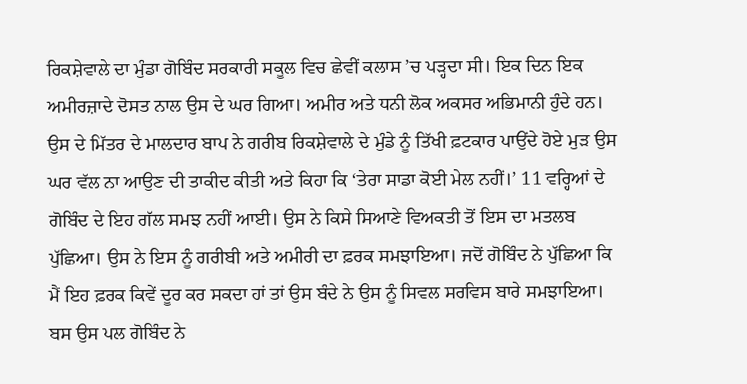ਰਿਕਸ਼ੇਵਾਲੇ ਦਾ ਮੁੰਡਾ ਗੋਬਿੰਦ ਸਰਕਾਰੀ ਸਕੂਲ ਵਿਚ ਛੇਵੀਂ ਕਲਾਸ ’ਚ ਪੜ੍ਹਦਾ ਸੀ। ਇਕ ਦਿਨ ਇਕ ਅਮੀਰਜ਼ਾਦੇ ਦੋਸਤ ਨਾਲ ਉਸ ਦੇ ਘਰ ਗਿਆ। ਅਮੀਰ ਅਤੇ ਧਨੀ ਲੋਕ ਅਕਸਰ ਅਭਿਮਾਨੀ ਹੁੰਦੇ ਹਨ। ਉਸ ਦੇ ਮਿੱਤਰ ਦੇ ਮਾਲਦਾਰ ਬਾਪ ਨੇ ਗਰੀਬ ਰਿਕਸ਼ੇਵਾਲੇ ਦੇ ਮੁੰਡੇ ਨੂੰ ਤਿੱਖੀ ਫ਼ਟਕਾਰ ਪਾਉਂਦੇ ਹੋਏ ਮੁੜ ਉਸ ਘਰ ਵੱਲ ਨਾ ਆਉਣ ਦੀ ਤਾਕੀਦ ਕੀਤੀ ਅਤੇ ਕਿਹਾ ਕਿ ‘ਤੇਰਾ ਸਾਡਾ ਕੋਈ ਮੇਲ ਨਹੀਂ।’ 11 ਵਰ੍ਹਿਆਂ ਦੇ ਗੋਬਿੰਦ ਦੇ ਇਹ ਗੱਲ ਸਮਝ ਨਹੀਂ ਆਈ। ਉਸ ਨੇ ਕਿਸੇ ਸਿਆਣੇ ਵਿਅਕਤੀ ਤੋਂ ਇਸ ਦਾ ਮਤਲਬ ਪੁੱਛਿਆ। ਉਸ ਨੇ ਇਸ ਨੂੰ ਗਰੀਬੀ ਅਤੇ ਅਮੀਰੀ ਦਾ ਫ਼ਰਕ ਸਮਝਾਇਆ। ਜਦੋਂ ਗੋਬਿੰਦ ਨੇ ਪੁੱਛਿਆ ਕਿ ਮੈਂ ਇਹ ਫ਼ਰਕ ਕਿਵੇਂ ਦੂਰ ਕਰ ਸਕਦਾ ਹਾਂ ਤਾਂ ਉਸ ਬੰਦੇ ਨੇ ਉਸ ਨੂੰ ਸਿਵਲ ਸਰਵਿਸ ਬਾਰੇ ਸਮਝਾਇਆ। ਬਸ ਉਸ ਪਲ ਗੋਬਿੰਦ ਨੇ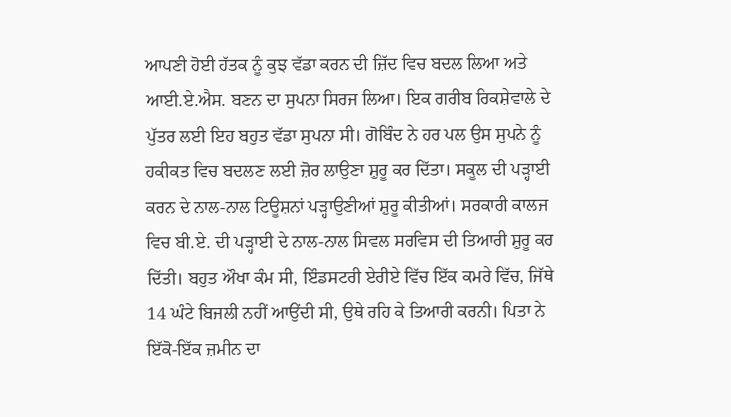ਆਪਣੀ ਹੋਈ ਹੱਤਕ ਨੂੰ ਕੁਝ ਵੱਡਾ ਕਰਨ ਦੀ ਜ਼ਿੱਦ ਵਿਚ ਬਦਲ ਲਿਆ ਅਤੇ ਆਈ.ਏ.ਐਸ. ਬਣਨ ਦਾ ਸੁਪਨਾ ਸਿਰਜ ਲਿਆ। ਇਕ ਗਰੀਬ ਰਿਕਸ਼ੇਵਾਲੇ ਦੇ ਪੁੱਤਰ ਲਈ ਇਹ ਬਹੁਤ ਵੱਡਾ ਸੁਪਨਾ ਸੀ। ਗੋਬਿੰਦ ਨੇ ਹਰ ਪਲ ਉਸ ਸੁਪਨੇ ਨੂੰ ਹਕੀਕਤ ਵਿਚ ਬਦਲਣ ਲਈ ਜ਼ੋਰ ਲਾਉਣਾ ਸ਼ੁਰੂ ਕਰ ਦਿੱਤਾ। ਸਕੂਲ ਦੀ ਪੜ੍ਹਾਈ ਕਰਨ ਦੇ ਨਾਲ-ਨਾਲ ਟਿਊਸ਼ਨਾਂ ਪੜ੍ਹਾਉਣੀਆਂ ਸ਼ੁਰੂ ਕੀਤੀਆਂ। ਸਰਕਾਰੀ ਕਾਲਜ ਵਿਚ ਬੀ.ਏ. ਦੀ ਪੜ੍ਹਾਈ ਦੇ ਨਾਲ-ਨਾਲ ਸਿਵਲ ਸਰਵਿਸ ਦੀ ਤਿਆਰੀ ਸ਼ੁਰੂ ਕਰ ਦਿੱਤੀ। ਬਹੁਤ ਔਖਾ ਕੰਮ ਸੀ, ਇੰਡਸਟਰੀ ਏਰੀਏ ਵਿੱਚ ਇੱਕ ਕਮਰੇ ਵਿੱਚ, ਜਿੱਥੇ 14 ਘੰਟੇ ਬਿਜਲੀ ਨਹੀਂ ਆਉਂਦੀ ਸੀ, ਉਥੇ ਰਹਿ ਕੇ ਤਿਆਰੀ ਕਰਨੀ। ਪਿਤਾ ਨੇ ਇੱਕੋ-ਇੱਕ ਜ਼ਮੀਨ ਦਾ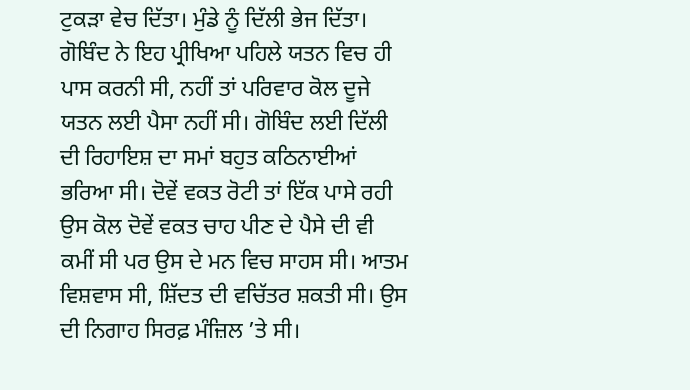ਟੁਕੜਾ ਵੇਚ ਦਿੱਤਾ। ਮੁੰਡੇ ਨੂੰ ਦਿੱਲੀ ਭੇਜ ਦਿੱਤਾ। ਗੋਬਿੰਦ ਨੇ ਇਹ ਪ੍ਰੀਖਿਆ ਪਹਿਲੇ ਯਤਨ ਵਿਚ ਹੀ ਪਾਸ ਕਰਨੀ ਸੀ, ਨਹੀਂ ਤਾਂ ਪਰਿਵਾਰ ਕੋਲ ਦੂਜੇ ਯਤਨ ਲਈ ਪੈਸਾ ਨਹੀਂ ਸੀ। ਗੋਬਿੰਦ ਲਈ ਦਿੱਲੀ ਦੀ ਰਿਹਾਇਸ਼ ਦਾ ਸਮਾਂ ਬਹੁਤ ਕਠਿਨਾਈਆਂ ਭਰਿਆ ਸੀ। ਦੋਵੇਂ ਵਕਤ ਰੋਟੀ ਤਾਂ ਇੱਕ ਪਾਸੇ ਰਹੀ ਉਸ ਕੋਲ ਦੋਵੇਂ ਵਕਤ ਚਾਹ ਪੀਣ ਦੇ ਪੈਸੇ ਦੀ ਵੀ ਕਮੀਂ ਸੀ ਪਰ ਉਸ ਦੇ ਮਨ ਵਿਚ ਸਾਹਸ ਸੀ। ਆਤਮ ਵਿਸ਼ਵਾਸ ਸੀ, ਸ਼ਿੱਦਤ ਦੀ ਵਚਿੱਤਰ ਸ਼ਕਤੀ ਸੀ। ਉਸ ਦੀ ਨਿਗਾਹ ਸਿਰਫ਼ ਮੰਜ਼ਿਲ ’ਤੇ ਸੀ।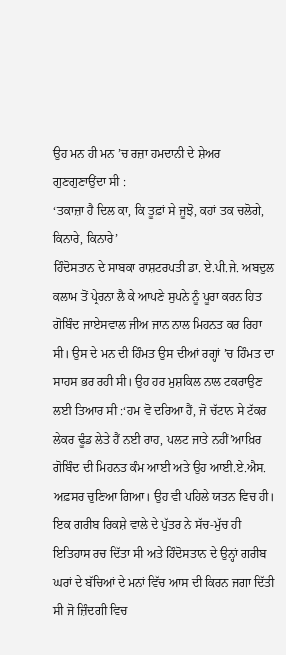ਉਹ ਮਨ ਹੀ ਮਨ ’ਚ ਰਜ਼ਾ ਹਮਦਾਨੀ ਦੇ ਸ਼ੇਅਰ ਗੁਣਗੁਣਾਉਂਦਾ ਸੀ :
‘ਤਕਾਜ਼ਾ ਹੈ ਦਿਲ ਕਾ, ਕਿ ਤੂਫ਼ਾਂ ਸੇ ਜੂਝੋ, ਕਹਾਂ ਤਕ ਚਲੋਗੇ, ਕਿਨਾਰੇ, ਕਿਨਾਰੇ’
ਹਿੰਦੋਸਤਾਨ ਦੇ ਸਾਬਕਾ ਰਾਸ਼ਟਰਪਤੀ ਡਾ. ਏ.ਪੀ.ਜੇ. ਅਬਦੁਲ ਕਲਾਮ ਤੋਂ ਪ੍ਰੇਰਨਾ ਲੈ ਕੇ ਆਪਣੇ ਸੁਪਨੇ ਨੂੰ ਪੂਰਾ ਕਰਨ ਹਿਤ ਗੋਬਿੰਦ ਜਾਏਸਵਾਲ ਜੀਅ ਜਾਨ ਨਾਲ ਮਿਹਨਤ ਕਰ ਰਿਹਾ ਸੀ। ਉਸ ਦੇ ਮਨ ਦੀ ਹਿੰਮਤ ਉਸ ਦੀਆਂ ਰਗ੍ਹਾਂ ’ਚ ਹਿੰਮਤ ਦਾ ਸਾਹਸ ਭਰ ਰਹੀ ਸੀ। ਉਹ ਹਰ ਮੁਸ਼ਕਿਲ ਨਾਲ ਟਕਰਾਉਣ ਲਈ ਤਿਆਰ ਸੀ :‘ਹਮ ਵੋ ਦਰਿਆ ਹੈਂ, ਜੋ ਚੱਟਾਨ ਸੇ ਟੱਕਰ ਲੇਕਰ ਢੂੰਡ ਲੇਤੇ ਹੈਂ ਨਈ ਰਾਹ, ਪਲਟ ਜਾਤੇ ਨਹੀਂ’ਆਖ਼ਿਰ ਗੋਬਿੰਦ ਦੀ ਮਿਹਨਤ ਕੰਮ ਆਈ ਅਤੇ ਉਹ ਆਈ.ਏ.ਐਸ. ਅਫ਼ਸਰ ਚੁਣਿਆ ਗਿਆ। ਉਹ ਵੀ ਪਹਿਲੇ ਯਤਨ ਵਿਚ ਹੀ। ਇਕ ਗਰੀਬ ਰਿਕਸ਼ੇ ਵਾਲੇ ਦੇ ਪੁੱਤਰ ਨੇ ਸੱਚ-ਮੁੱਚ ਹੀ ਇਤਿਹਾਸ ਰਚ ਦਿੱਤਾ ਸੀ ਅਤੇ ਹਿੰਦੋਸਤਾਨ ਦੇ ਉਨ੍ਹਾਂ ਗਰੀਬ ਘਰਾਂ ਦੇ ਬੱਚਿਆਂ ਦੇ ਮਨਾਂ ਵਿੱਚ ਆਸ ਦੀ ਕਿਰਨ ਜਗਾ ਦਿੱਤੀ ਸੀ ਜੋ ਜ਼ਿੰਦਗੀ ਵਿਚ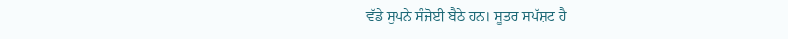ਵੱਡੇ ਸੁਪਨੇ ਸੰਜੋਈ ਬੈਠੇ ਹਨ। ਸੂਤਰ ਸਪੱਸ਼ਟ ਹੈ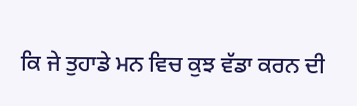ਕਿ ਜੇ ਤੁਹਾਡੇ ਮਨ ਵਿਚ ਕੁਝ ਵੱਡਾ ਕਰਨ ਦੀ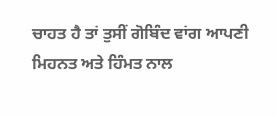ਚਾਹਤ ਹੈ ਤਾਂ ਤੁਸੀਂ ਗੋਬਿੰਦ ਵਾਂਗ ਆਪਣੀ ਮਿਹਨਤ ਅਤੇ ਹਿੰਮਤ ਨਾਲ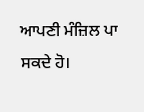ਆਪਣੀ ਮੰਜ਼ਿਲ ਪਾ ਸਕਦੇ ਹੋ।